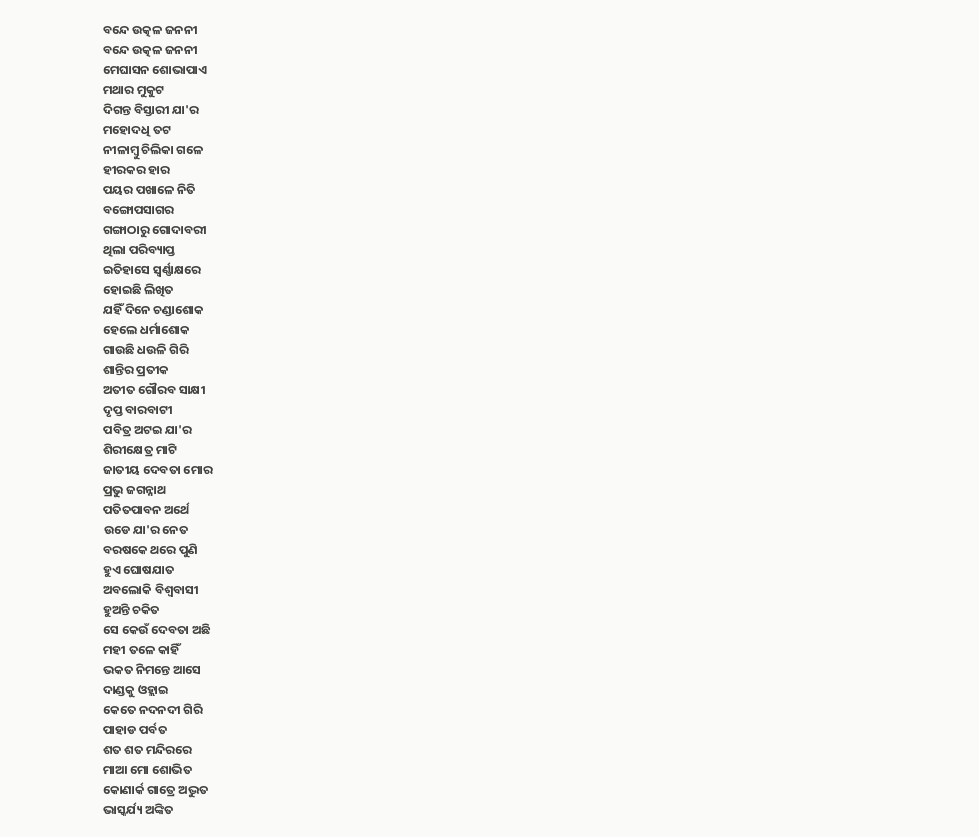ବନ୍ଦେ ଉତ୍କଳ ଜନନୀ
ବନ୍ଦେ ଉତ୍କଳ ଜନନୀ
ମେଘାସନ ଶୋଭାପାଏ
ମଥାର ମୁକୁଟ
ଦିଗନ୍ତ ବିସ୍ତାରୀ ଯା'ର
ମହୋଦଧି ତଟ
ନୀଳାମ୍ବୁ ଚିଲିକା ଗଳେ
ହୀରକର ହାର
ପୟର ପଖାଳେ ନିତି
ବଙ୍ଗୋପସାଗର
ଗଙ୍ଗାଠାରୁ ଗୋଦାବରୀ
ଥିଲା ପରିବ୍ୟାପ୍ତ
ଇତିହାସେ ସ୍ବର୍ଣ୍ଣାକ୍ଷରେ
ହୋଇଛି ଲିଖିତ
ଯହିଁ ଦିନେ ଚଣ୍ଡାଶୋକ
ହେଲେ ଧର୍ମାଶୋକ
ଗାଉଛି ଧଉଳି ଗିରି
ଶାନ୍ତିର ପ୍ରତୀକ
ଅତୀତ ଗୌରବ ସାକ୍ଷୀ
ଦୃପ୍ତ ବାରବାଟୀ
ପବିତ୍ର ଅଟଇ ଯା'ର
ଶିରୀକ୍ଷେତ୍ର ମାଟି
ଜାତୀୟ ଦେବତା ମୋର
ପ୍ରଭୁ ଜଗନ୍ନାଥ
ପତିତପାବନ ଅର୍ଥେ
ଉଡେ ଯା'ର ନେତ
ବରଷକେ ଥରେ ପୁଣି
ହୁଏ ଘୋଷଯାତ
ଅବଲୋକି ବିଶ୍ବବାସୀ
ହୁଅନ୍ତି ଚକିତ
ସେ କେଉଁ ଦେବତା ଅଛି
ମହୀ ତଳେ କାହିଁ
ଭକତ ନିମନ୍ତେ ଆସେ
ଦାଣ୍ଡକୁ ଓହ୍ଲାଇ
କେତେ ନଦନଦୀ ଗିରି
ପାହାଡ ପର୍ବତ
ଶତ ଶତ ମନ୍ଦିରରେ
ମାଆ ମୋ ଶୋଭିତ
କୋଣାର୍କ ଗାତ୍ରେ ଅଦ୍ଭୁତ
ଭାସ୍କର୍ଯ୍ୟ ଅଙ୍କିତ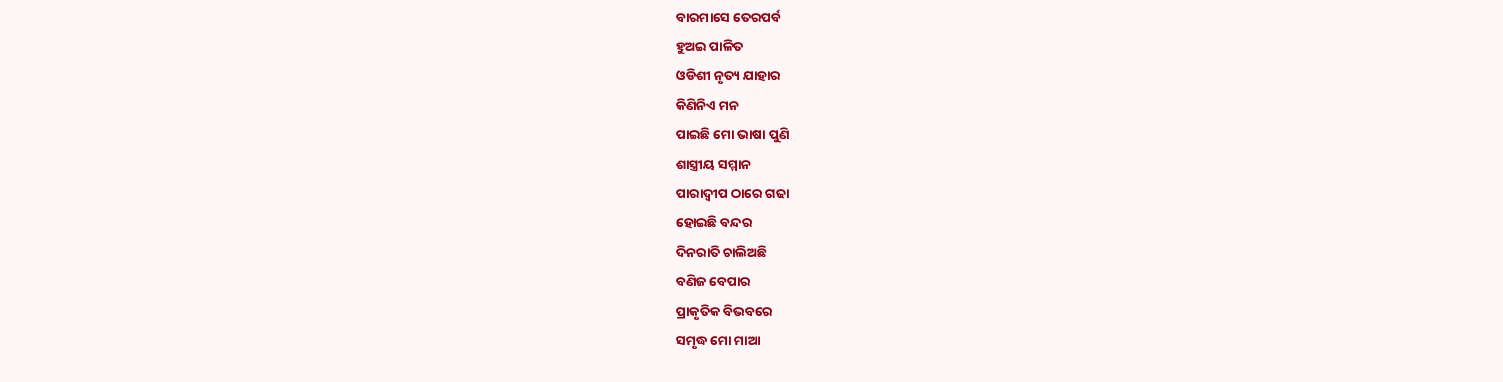ବାରମାସେ ତେରପର୍ବ
ହୁଅଇ ପାଳିତ
ଓଡିଶୀ ନୃତ୍ୟ ଯାହାର
କିଣିନିଏ ମନ
ପାଇଛି ମୋ ଭାଷା ପୁଣି
ଶାସ୍ତ୍ରୀୟ ସମ୍ମାନ
ପାରାଦ୍ବୀପ ଠାରେ ଗଢା
ହୋଇଛି ବନ୍ଦର
ଦିନରାତି ଚାଲିଅଛି
ବଣିଜ ବେପାର
ପ୍ରାକୃତିକ ବିଭବରେ
ସମୃଦ୍ଧ ମୋ ମାଆ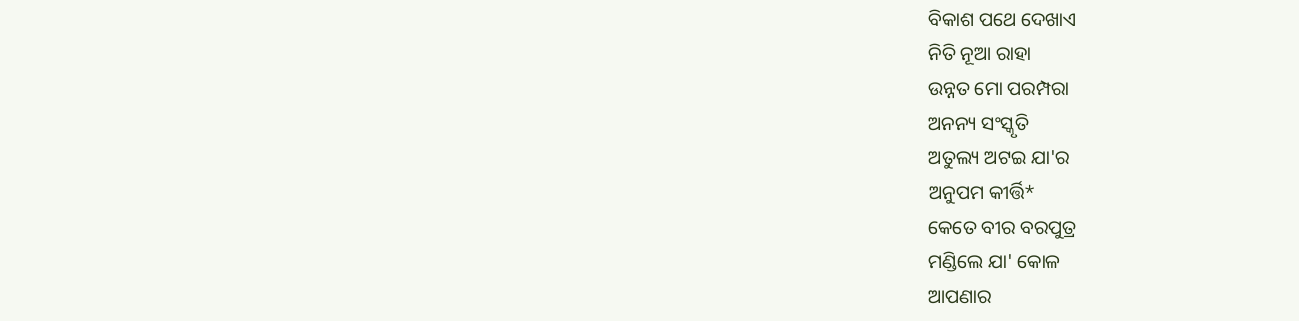ବିକାଶ ପଥେ ଦେଖାଏ
ନିତି ନୂଆ ରାହା
ଉନ୍ନତ ମୋ ପରମ୍ପରା
ଅନନ୍ୟ ସଂସ୍କୃତି
ଅତୁଲ୍ୟ ଅଟଇ ଯା'ର
ଅନୁପମ କୀର୍ତ୍ତି*
କେତେ ବୀର ବରପୁତ୍ର
ମଣ୍ଡିଲେ ଯା' କୋଳ
ଆପଣାର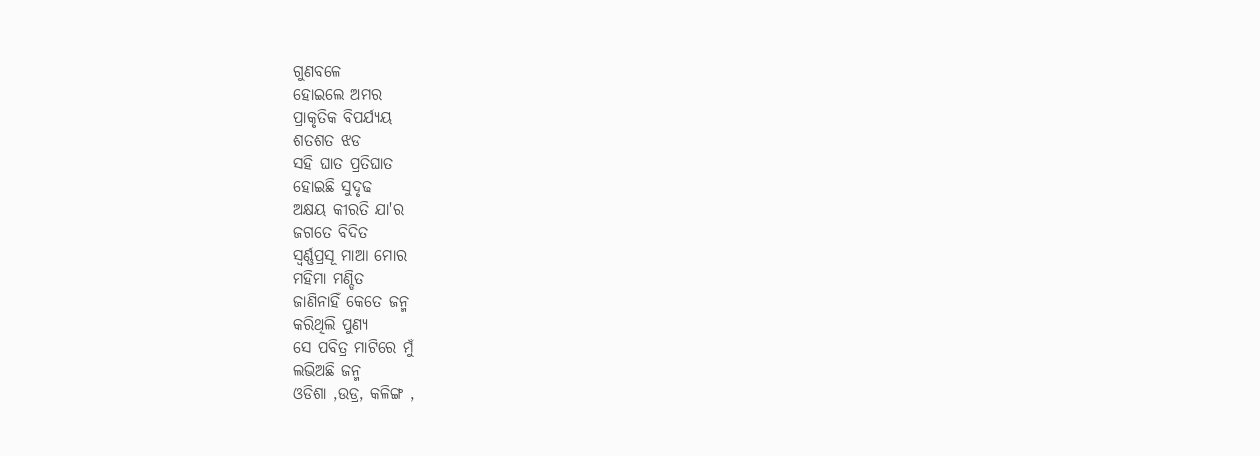ଗୁଣବଳେ
ହୋଇଲେ ଅମର
ପ୍ରାକୃତିକ ବିପର୍ଯ୍ୟୟ
ଶତଶତ ଝଡ
ସହି ଘାତ ପ୍ରତିଘାତ
ହୋଇଛି ସୁଦୃଢ
ଅକ୍ଷୟ କୀରତି ଯା'ର
ଜଗତେ ବିଦିତ
ସ୍ବର୍ଣ୍ଣପ୍ରସୂ ମାଆ ମୋର
ମହିମା ମଣ୍ଡିତ
ଜାଣିନାହିଁ କେତେ ଜନ୍ମ
କରିଥିଲି ପୁଣ୍ୟ
ସେ ପବିତ୍ର ମାଟିରେ ମୁଁ
ଲଭିଅଛି ଜନ୍ମ
ଓଡିଶା ,ଉଡ୍ର, କଳିଙ୍ଗ ,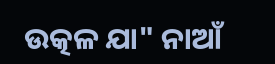ଉତ୍କଳ ଯା" ନାଆଁ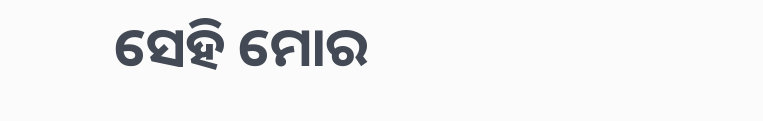ସେହି ମୋର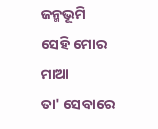ଜନ୍ମଭୂମି
ସେହି ମୋର ମାଆ
ତା' ସେବାରେ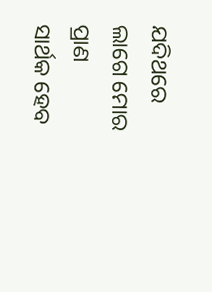ଯଦିଥରେ
ଲାଗେ ମୋର ପ୍ରାଣ
ସାର୍ଥକ ହେବ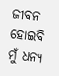ଜୀବନ
ହୋଇବି ମୁଁ ଧନ୍ୟ